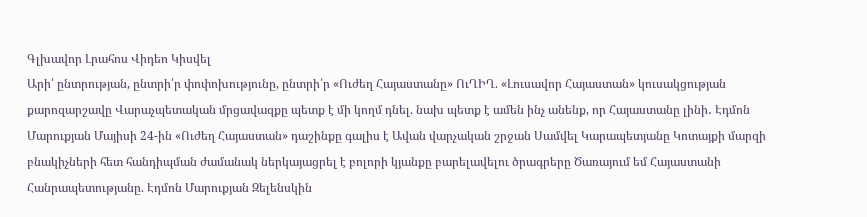Գլխավոր Լրահոս Վիդեո Կիսվել
Արի՛ ընտրության, ընտրի՛ր փոփոխությունը, ընտրի՛ր «Ուժեղ Հայաստանը» ՈւՂԻՂ. «Լուսավոր Հայաստան» կուսակցության քարոզարշավը Վարաչպետական մրցավազքը պետք է մի կողմ դնել. նախ պետք է ամեն ինչ անենք, որ Հայաստանը լինի․ Էդմոն Մարուքյան Մայիսի 24-ին «Ուժեղ Հայաստան» դաշինքը գալիս է Ավան վարչական շրջան Սամվել Կարապետյանը Կոտայքի մարզի բնակիչների հետ հանդիպման ժամանակ ներկայացրել է բոլորի կյանքը բարելավելու ծրագրերը Ծառայում եմ Հայաստանի Հանրապետությանը. Էդմոն Մարուքյան Զելենսկին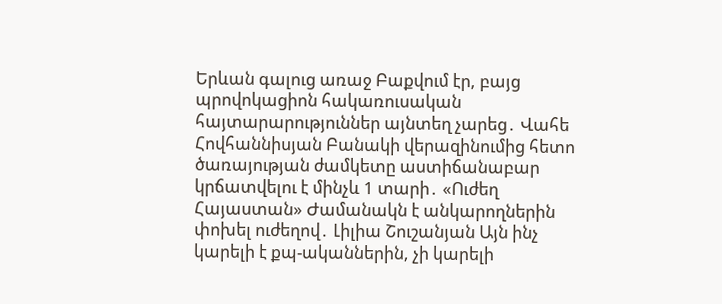Երևան գալուց առաջ Բաքվում էր, բայց պրովոկացիոն հակառուսական հայտարարություններ այնտեղ չարեց․ Վահե Հովհաննիսյան Բանակի վերազինումից հետո ծառայության ժամկետը աստիճանաբար կրճատվելու է մինչև 1 տարի․ «Ուժեղ Հայաստան» Ժամանակն է անկարողներին փոխել ուժեղով․ Լիլիա Շուշանյան Այն ինչ կարելի է քպ-ականներին, չի կարելի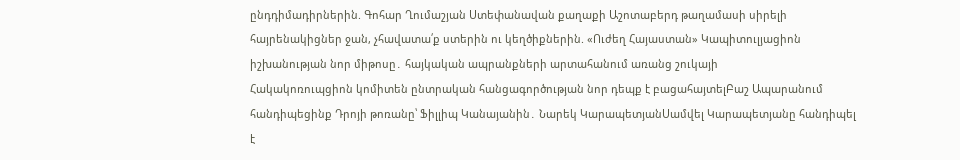ընդդիմադիրներին. Գոհար Ղումաշյան Ստեփանավան քաղաքի Աշոտաբերդ թաղամասի սիրելի հայրենակիցներ ջան, չհավատա՛ք ստերին ու կեղծիքներին. «Ուժեղ Հայաստան» Կապիտուլյացիոն իշխանության նոր միթոսը․ հայկական ապրանքների արտահանում առանց շուկայի
Հակակոռուպցիոն կոմիտեն ընտրական հանցագործության նոր դեպք է բացահայտելԲաշ Ապարանում հանդիպեցինք Դրոյի թոռանը՝ Ֆիլլիպ Կանայանին․ Նարեկ ԿարապետյանՍամվել Կարապետյանը հանդիպել է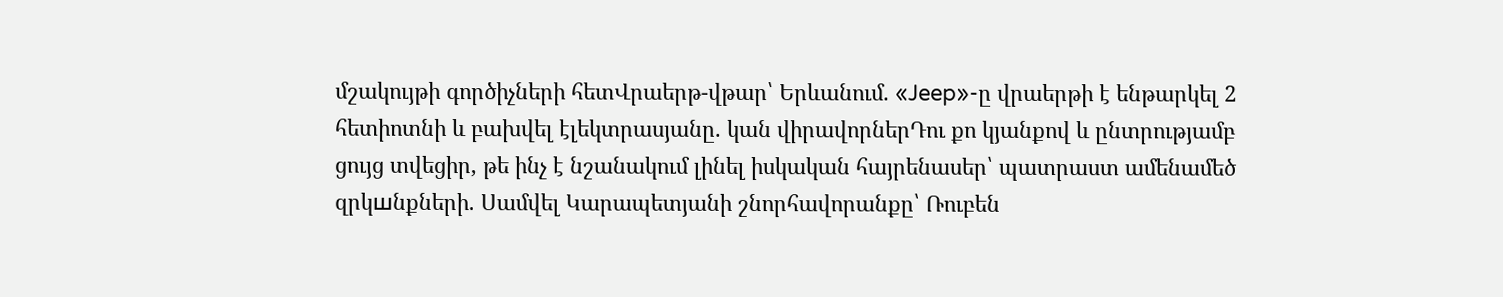մշակույթի գործիչների հետՎրաերթ-վթար՝ Երևանում. «Jeep»-ը վրաերթի է ենթարկել 2 հետիոտնի և բախվել էլեկտրասյանը. կան վիրավորներԴու քո կյանքով և ընտրությամբ ցույց տվեցիր, թե ինչ է նշանակում լինել իսկական հայրենասեր՝ պատրաստ ամենամեծ զրկшնքների. Սամվել Կարապետյանի շնորհավորանքը՝ Ռուբեն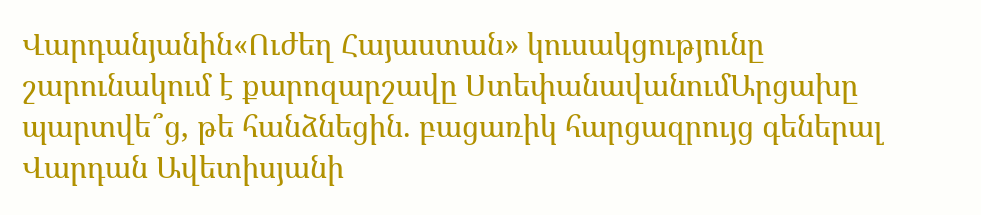Վարդանյանին«Ուժեղ Հայաստան» կուսակցությունը շարունակում է քարոզարշավը ՍտեփանավանումԱրցախը պարտվե՞ց, թե հանձնեցին. բացառիկ հարցազրույց գեներալ Վարդան Ավետիսյանի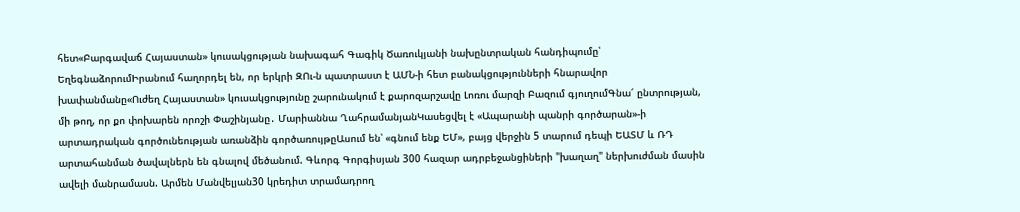հետ«Բարգավաճ Հայաստան» կուսակցության նախագահ Գագիկ Ծառուկյանի նախընտրական հանդիպումը՝ ԵղեգնաձորումԻրանում հաղորդել են, որ երկրի ԶՈւ-ն պատրաստ է ԱՄՆ-ի հետ բանակցությունների հնարավոր խափանմանը«Ուժեղ Հայաստան» կուսակցությունը շարունակում է քարոզարշավը Լոռու մարզի Բազում գյուղումԳնա՜ ընտրության, մի թող, որ քո փոխարեն որոշի Փաշինյանը․ Մարիաննա ՂահրամանյանԿասեցվել է «Ապարանի պանրի գործարան»-ի արտադրական գործունեության առանձին գործառույթըԱսում են՝ «գնում ենք ԵՄ», բայց վերջին 5 տարում դեպի ԵԱՏՄ և ՌԴ արտահանման ծավալներն են գնալով մեծանում. Գևորգ Գորգիսյան 300 հազար ադրբեջանցիների "խաղաղ" ներխուժման մասին ավելի մանրամասն. Արմեն Մանվելյան30 կրեդիտ տրամադրող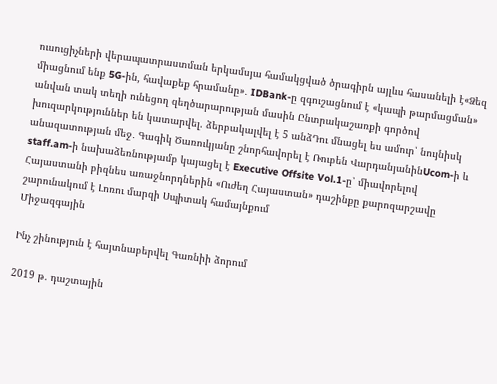ուսուցիչների վերապատրաստման երկամսյա համակցված ծրագիրն այլևս հասանելի է«Ձեզ միացնում ենք 5G-ին, հավաքեք հրամանը»․ IDBank-ը զգուշացնում է «կապի թարմացման» անվան տակ տեղի ունեցող զեղծարարության մասին Ընտրակաշառքի գործով խուզարկություններ են կատարվել. ձերբակալվել է 5 անձԴու մնացել ես ամուր՝ նույնիսկ անազատության մեջ․ Գագիկ Ծառուկյանը շնորհավորել է Ռուբեն ՎարդանյանինUcom-ի և staff.am-ի նախաձեռնությամբ կայացել է Executive Offsite Vol.1-ը՝ միավորելով Հայաստանի բիզնես առաջնորդներին «Ուժեղ Հայաստան» դաշինքը քարոզարշավը շարունակում է Լոռու մարզի Սպիտակ համայնքում
Միջազգային

Ինչ շինություն է հայտնաբերվել Գառնիի ձորում

2019 թ. դաշտային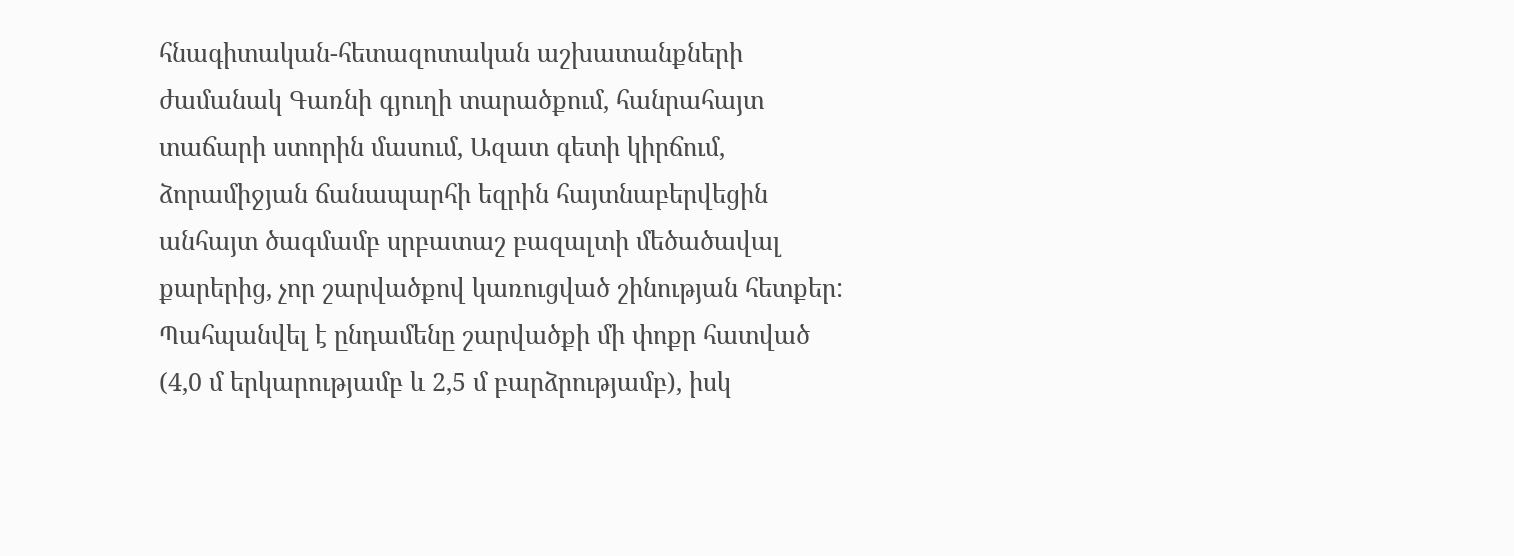հնագիտական-հետազոտական աշխատանքների ժամանակ Գառնի գյուղի տարածքում, հանրահայտ տաճարի ստորին մասում, Ազատ գետի կիրճում, ձորամիջյան ճանապարհի եզրին հայտնաբերվեցին անհայտ ծագմամբ սրբատաշ բազալտի մեծածավալ քարերից, չոր շարվածքով կառուցված շինության հետքեր: Պահպանվել է ընդամենը շարվածքի մի փոքր հատված (4,0 մ երկարությամբ և 2,5 մ բարձրությամբ), իսկ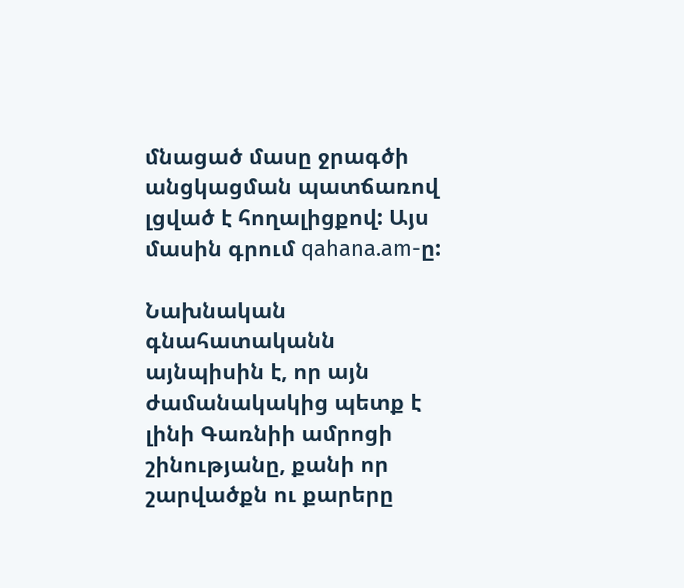մնացած մասը ջրագծի անցկացման պատճառով լցված է հողալիցքով: Այս մասին գրում qahana.am-ը:

Նախնական գնահատականն այնպիսին է, որ այն ժամանակակից պետք է լինի Գառնիի ամրոցի շինությանը, քանի որ շարվածքն ու քարերը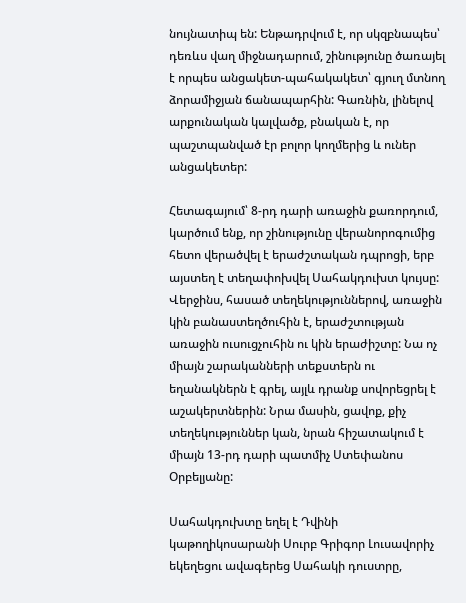նույնատիպ են: Ենթադրվում է, որ սկզբնապես՝ դեռևս վաղ միջնադարում, շինությունը ծառայել է որպես անցակետ-պահակակետ՝ գյուղ մտնող ձորամիջյան ճանապարհին: Գառնին, լինելով արքունական կալվածք, բնական է, որ պաշտպանված էր բոլոր կողմերից և ուներ անցակետեր:

Հետագայում՝ 8-րդ դարի առաջին քառորդում, կարծում ենք, որ շինությունը վերանորոգումից հետո վերածվել է երաժշտական դպրոցի, երբ այստեղ է տեղափոխվել Սահակդուխտ կույսը: Վերջինս, հասած տեղեկություններով, առաջին կին բանաստեղծուհին է, երաժշտության առաջին ուսուցչուհին ու կին երաժիշտը: Նա ոչ միայն շարականների տեքստերն ու եղանակներն է գրել, այլև դրանք սովորեցրել է աշակերտներին: Նրա մասին, ցավոք, քիչ տեղեկություններ կան, նրան հիշատակում է միայն 13-րդ դարի պատմիչ Ստեփանոս Օրբելյանը:

Սահակդուխտը եղել է Դվինի կաթողիկոսարանի Սուրբ Գրիգոր Լուսավորիչ եկեղեցու ավագերեց Սահակի դուստրը,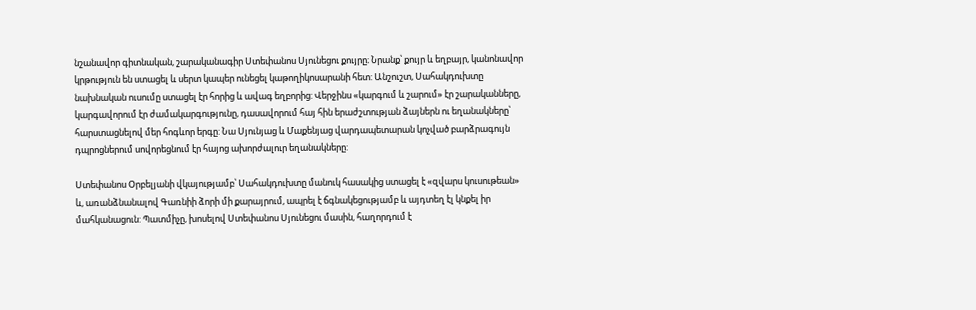նշանավոր գիտնական, շարականագիր Ստեփանոս Սյունեցու քույրը։ Նրանք՝ քույր և եղբայր, կանոնավոր կրթություն են ստացել և սերտ կապեր ունեցել կաթողիկոսարանի հետ: Անշուշտ, Սահակդուխտը նախնական ուսումը ստացել էր հորից և ավագ եղբորից: Վերջինս «կարգում և շարում» էր շարականները, կարգավորում էր ժամակարգությունը, դասավորում հայ հին երաժշտության ձայներն ու եղանակները՝ հարստացնելով մեր հոգևոր երգը: Նա Սյունյաց և Մաքենյաց վարդապետարան կոչված բարձրագույն դպրոցներում սովորեցնում էր հայոց ախորժալուր եղանակները:

Ստեփանոս Օրբելյանի վկայությամբ՝ Սահակդուխտը մանուկ հասակից ստացել է «զվարս կուսութեան» և, առանձնանալով Գառնիի ձորի մի քարայրում, ապրել է ճգնակեցությամբ և այդտեղ էլ կնքել իր մահկանացուն: Պատմիչը, խոսելով Ստեփանոս Սյունեցու մասին, հաղորդում է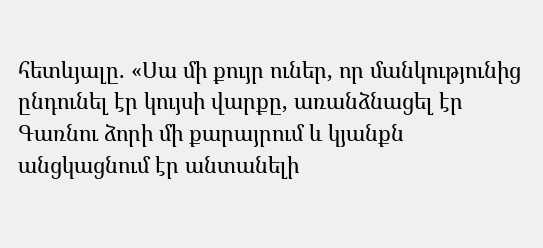հետևյալը. «Սա մի քույր ուներ, որ մանկությունից ընդունել էր կույսի վարքը, առանձնացել էր Գառնու ձորի մի քարայրում և կյանքն անցկացնում էր անտանելի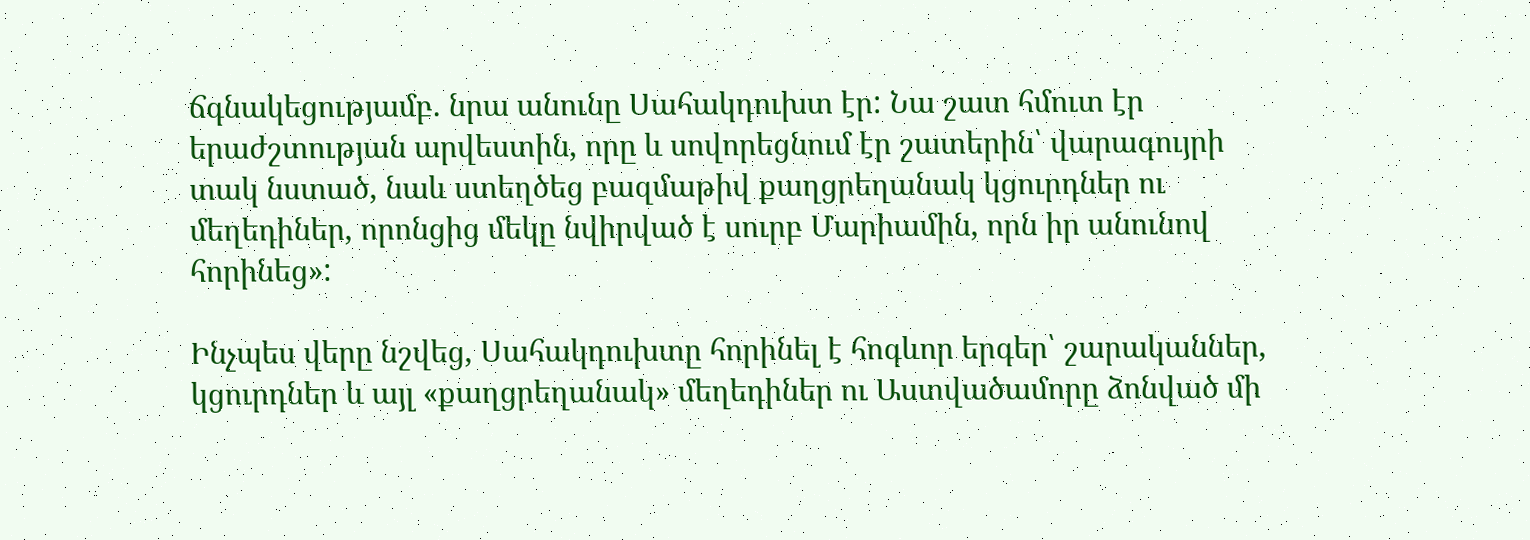ճգնակեցությամբ. նրա անունը Սահակդուխտ էր: Նա շատ հմուտ էր երաժշտության արվեստին, որը և սովորեցնում էր շատերին՝ վարագույրի տակ նստած, նաև ստեղծեց բազմաթիվ քաղցրեղանակ կցուրդներ ու մեղեդիներ, որոնցից մեկը նվիրված է սուրբ Մարիամին, որն իր անունով հորինեց»:

Ինչպես վերը նշվեց, Սահակդուխտը հորինել է հոգևոր երգեր՝ շարականներ, կցուրդներ և այլ «քաղցրեղանակ» մեղեդիներ ու Աստվածամորը ձոնված մի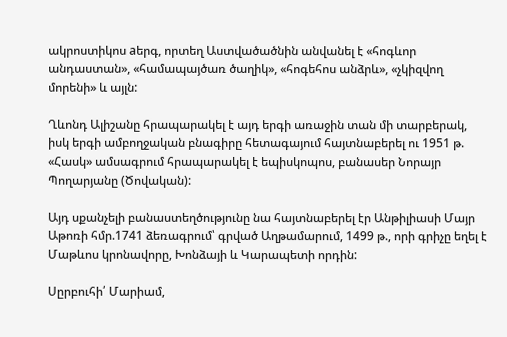ակրոստիկոս aերգ, որտեղ Աստվածածնին անվանել է «հոգևոր անդաստան», «համապայծառ ծաղիկ», «հոգեհոս անձրև», «չկիզվող մորենի» և այլն:

Ղևոնդ Ալիշանը հրապարակել է այդ երգի առաջին տան մի տարբերակ, իսկ երգի ամբողջական բնագիրը հետագայում հայտնաբերել ու 1951 թ. «Հասկ» ամսագրում հրապարակել է եպիսկոպոս, բանասեր Նորայր Պողարյանը (Ծովական):

Այդ սքանչելի բանաստեղծությունը նա հայտնաբերել էր Անթիլիասի Մայր Աթոռի հմր.1741 ձեռագրում՝ գրված Աղթամարում, 1499 թ., որի գրիչը եղել է Մաթևոս կրոնավորը, Խոնձայի և Կարապետի որդին:

Սըրբուհի՛ Մարիամ,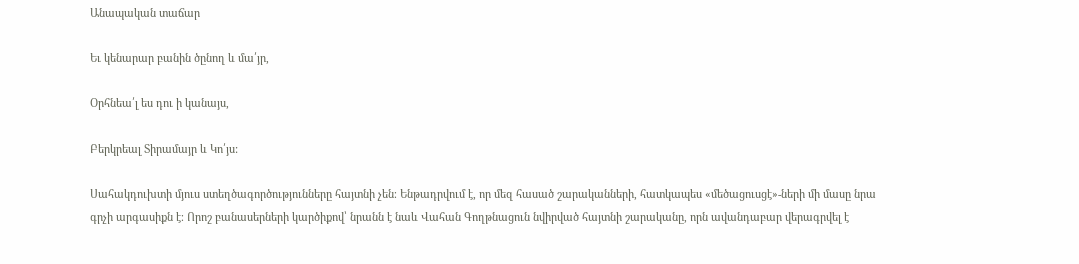Անապական տաճար

Եւ կենարար բանին ծընող և մա՛յր,

Օրհնեա՛լ ես դու ի կանայս,

Բերկրեալ Տիրամայր և Կո՛յս:

Սահակդուխտի մյուս ստեղծագործությունները հայտնի չեն։ Ենթադրվում է, որ մեզ հասած շարականների, հատկապես «մեծացուսցէ»-ների մի մասը նրա գրչի արգասիքն է։ Որոշ բանասերների կարծիքով՝ նրանն է նաև Վահան Գողթնացուն նվիրված հայտնի շարականը, որն ավանդաբար վերագրվել է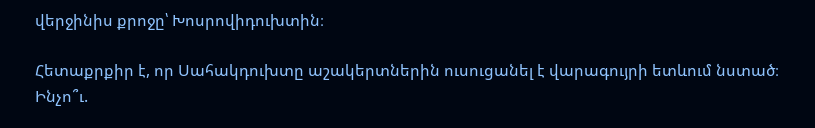վերջինիս քրոջը՝ Խոսրովիդուխտին։

Հետաքրքիր է, որ Սահակդուխտը աշակերտներին ուսուցանել է վարագույրի ետևում նստած։ Ինչո՞ւ.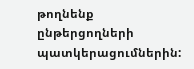թողնենք ընթերցողների պատկերացումներին: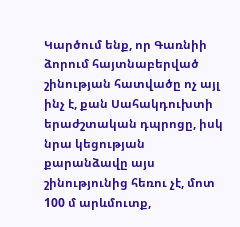Կարծում ենք, որ Գառնիի ձորում հայտնաբերված շինության հատվածը ոչ այլ ինչ է, քան Սահակդուխտի երաժշտական դպրոցը, իսկ նրա կեցության քարանձավը այս շինությունից հեռու չէ, մոտ 100 մ արևմուտք,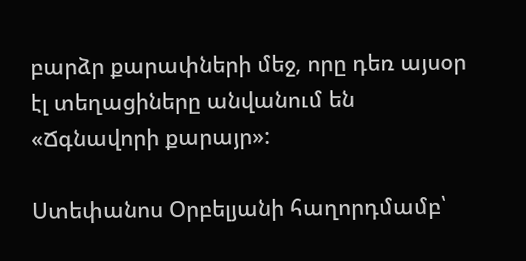բարձր քարափների մեջ, որը դեռ այսօր էլ տեղացիները անվանում են «Ճգնավորի քարայր»:

Ստեփանոս Օրբելյանի հաղորդմամբ՝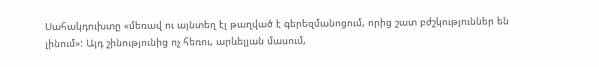Սահակդուխտը «մեռավ ու այնտեղ էլ թաղված է գերեզմանոցում, որից շատ բժշկություններ են լինում»: Այդ շինությունից ոչ հեռու, արևելյան մասում,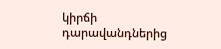կիրճի դարավանդներից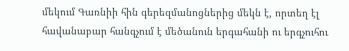մեկում Գառնիի հին գերեզմանոցներից մեկն է, որտեղ էլ հավանաբար հանգչում է մեծանուն երգահանի ու երգչուհու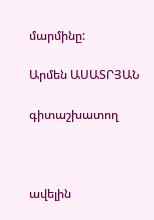մարմինը:

Արմեն ԱՍԱՏՐՅԱՆ

գիտաշխատող



ավելին